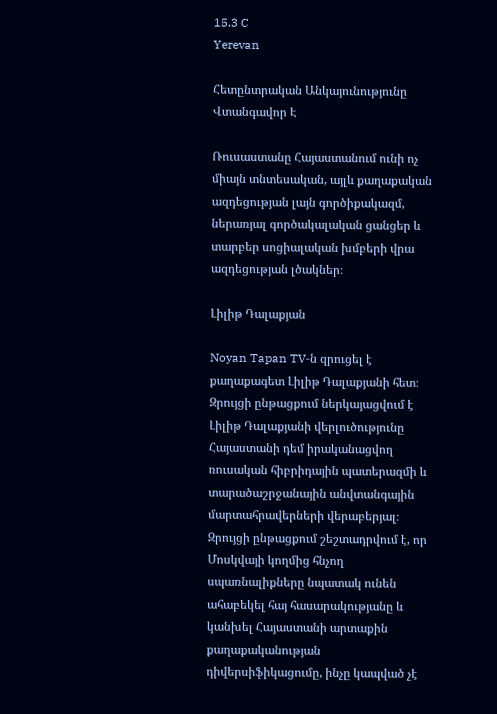15.3 C
Yerevan

Հետընտրական Անկայունությունը Վտանգավոր Է

Ռուսաստանը Հայաստանում ունի ոչ միայն տնտեսական, այլև քաղաքական ազդեցության լայն գործիքակազմ, ներառյալ գործակալական ցանցեր և տարբեր սոցիալական խմբերի վրա ազդեցության լծակներ։

Լիլիթ Դալաքյան

Noyan Tapan TV‑ն զրուցել է քաղաքագետ Լիլիթ Դալաքյանի հետ։ Զրույցի ընթացքում ներկայացվում է Լիլիթ Դալաքյանի վերլուծությունը Հայաստանի դեմ իրականացվող ռուսական հիբրիդային պատերազմի և տարածաշրջանային անվտանգային մարտահրավերների վերաբերյալ։ Զրույցի ընթացքում շեշտադրվում է, որ Մոսկվայի կողմից հնչող սպառնալիքները նպատակ ունեն ահաբեկել հայ հասարակությանը և կանխել Հայաստանի արտաքին քաղաքականության դիվերսիֆիկացումը, ինչը կապված չէ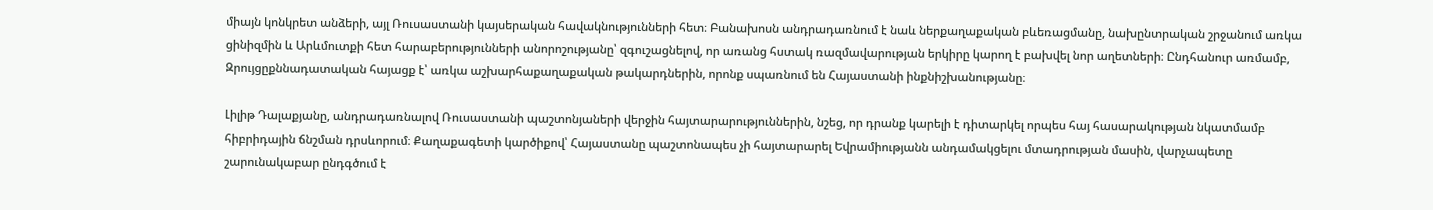միայն կոնկրետ անձերի, այլ Ռուսաստանի կայսերական հավակնությունների հետ։ Բանախոսն անդրադառնում է նաև ներքաղաքական բևեռացմանը, նախընտրական շրջանում առկա ցինիզմին և Արևմուտքի հետ հարաբերությունների անորոշությանը՝ զգուշացնելով, որ առանց հստակ ռազմավարության երկիրը կարող է բախվել նոր աղետների։ Ընդհանուր առմամբ, Զրույցըքննադատական հայացք է՝ առկա աշխարհաքաղաքական թակարդներին, որոնք սպառնում են Հայաստանի ինքնիշխանությանը։

Լիլիթ Դալաքյանը, անդրադառնալով Ռուսաստանի պաշտոնյաների վերջին հայտարարություններին, նշեց, որ դրանք կարելի է դիտարկել որպես հայ հասարակության նկատմամբ հիբրիդային ճնշման դրսևորում։ Քաղաքագետի կարծիքով՝ Հայաստանը պաշտոնապես չի հայտարարել Եվրամիությանն անդամակցելու մտադրության մասին, վարչապետը շարունակաբար ընդգծում է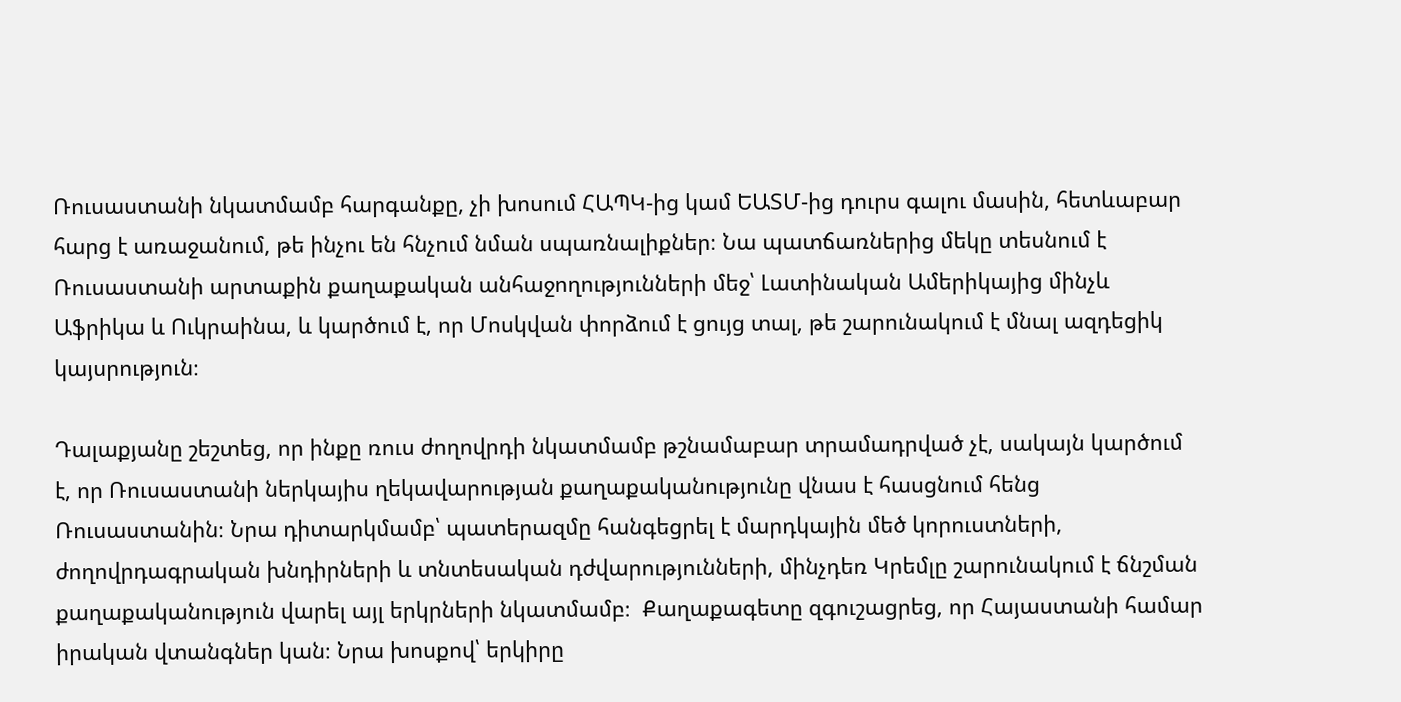Ռուսաստանի նկատմամբ հարգանքը, չի խոսում ՀԱՊԿ-ից կամ ԵԱՏՄ-ից դուրս գալու մասին, հետևաբար հարց է առաջանում, թե ինչու են հնչում նման սպառնալիքներ։ Նա պատճառներից մեկը տեսնում է Ռուսաստանի արտաքին քաղաքական անհաջողությունների մեջ՝ Լատինական Ամերիկայից մինչև Աֆրիկա և Ուկրաինա, և կարծում է, որ Մոսկվան փորձում է ցույց տալ, թե շարունակում է մնալ ազդեցիկ կայսրություն։

Դալաքյանը շեշտեց, որ ինքը ռուս ժողովրդի նկատմամբ թշնամաբար տրամադրված չէ, սակայն կարծում է, որ Ռուսաստանի ներկայիս ղեկավարության քաղաքականությունը վնաս է հասցնում հենց Ռուսաստանին։ Նրա դիտարկմամբ՝ պատերազմը հանգեցրել է մարդկային մեծ կորուստների, ժողովրդագրական խնդիրների և տնտեսական դժվարությունների, մինչդեռ Կրեմլը շարունակում է ճնշման քաղաքականություն վարել այլ երկրների նկատմամբ։  Քաղաքագետը զգուշացրեց, որ Հայաստանի համար իրական վտանգներ կան։ Նրա խոսքով՝ երկիրը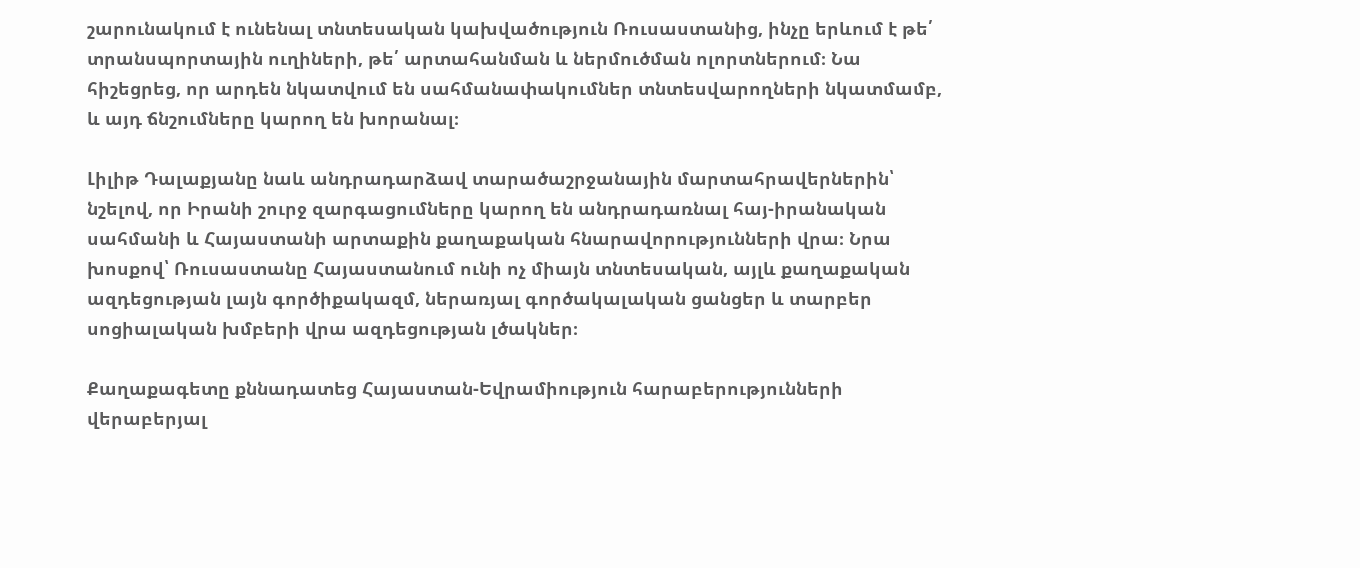շարունակում է ունենալ տնտեսական կախվածություն Ռուսաստանից, ինչը երևում է թե՛ տրանսպորտային ուղիների, թե՛ արտահանման և ներմուծման ոլորտներում։ Նա հիշեցրեց, որ արդեն նկատվում են սահմանափակումներ տնտեսվարողների նկատմամբ, և այդ ճնշումները կարող են խորանալ։

Լիլիթ Դալաքյանը նաև անդրադարձավ տարածաշրջանային մարտահրավերներին՝ նշելով, որ Իրանի շուրջ զարգացումները կարող են անդրադառնալ հայ-իրանական սահմանի և Հայաստանի արտաքին քաղաքական հնարավորությունների վրա։ Նրա խոսքով՝ Ռուսաստանը Հայաստանում ունի ոչ միայն տնտեսական, այլև քաղաքական ազդեցության լայն գործիքակազմ, ներառյալ գործակալական ցանցեր և տարբեր սոցիալական խմբերի վրա ազդեցության լծակներ։

Քաղաքագետը քննադատեց Հայաստան-Եվրամիություն հարաբերությունների վերաբերյալ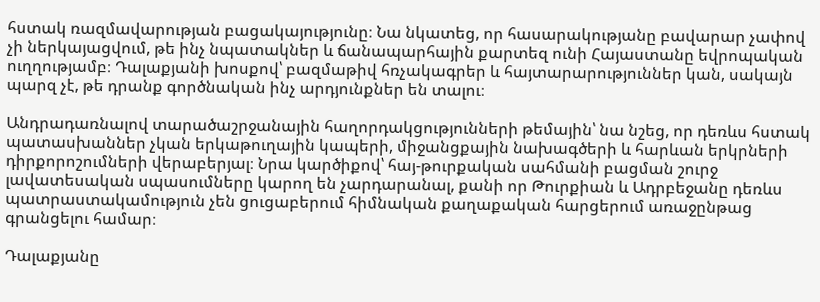հստակ ռազմավարության բացակայությունը։ Նա նկատեց, որ հասարակությանը բավարար չափով չի ներկայացվում, թե ինչ նպատակներ և ճանապարհային քարտեզ ունի Հայաստանը եվրոպական ուղղությամբ։ Դալաքյանի խոսքով՝ բազմաթիվ հռչակագրեր և հայտարարություններ կան, սակայն պարզ չէ, թե դրանք գործնական ինչ արդյունքներ են տալու։

Անդրադառնալով տարածաշրջանային հաղորդակցությունների թեմային՝ նա նշեց, որ դեռևս հստակ պատասխաններ չկան երկաթուղային կապերի, միջանցքային նախագծերի և հարևան երկրների դիրքորոշումների վերաբերյալ։ Նրա կարծիքով՝ հայ-թուրքական սահմանի բացման շուրջ լավատեսական սպասումները կարող են չարդարանալ, քանի որ Թուրքիան և Ադրբեջանը դեռևս պատրաստակամություն չեն ցուցաբերում հիմնական քաղաքական հարցերում առաջընթաց գրանցելու համար։

Դալաքյանը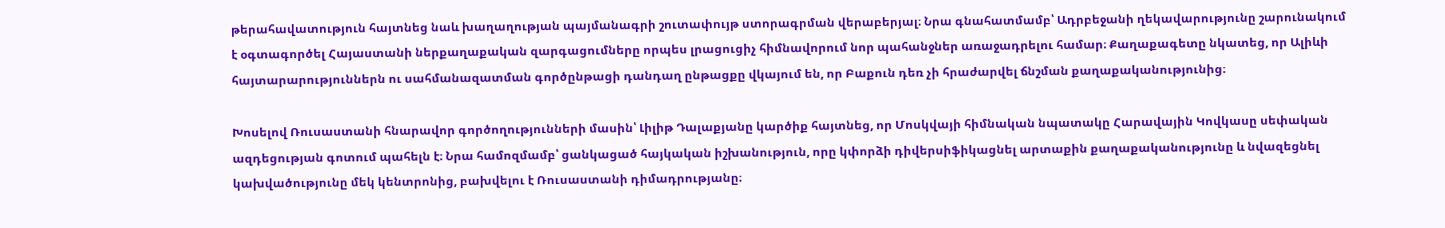թերահավատություն հայտնեց նաև խաղաղության պայմանագրի շուտափույթ ստորագրման վերաբերյալ։ Նրա գնահատմամբ՝ Ադրբեջանի ղեկավարությունը շարունակում է օգտագործել Հայաստանի ներքաղաքական զարգացումները որպես լրացուցիչ հիմնավորում նոր պահանջներ առաջադրելու համար։ Քաղաքագետը նկատեց, որ Ալիևի հայտարարություններն ու սահմանազատման գործընթացի դանդաղ ընթացքը վկայում են, որ Բաքուն դեռ չի հրաժարվել ճնշման քաղաքականությունից։

Խոսելով Ռուսաստանի հնարավոր գործողությունների մասին՝ Լիլիթ Դալաքյանը կարծիք հայտնեց, որ Մոսկվայի հիմնական նպատակը Հարավային Կովկասը սեփական ազդեցության գոտում պահելն է։ Նրա համոզմամբ՝ ցանկացած հայկական իշխանություն, որը կփորձի դիվերսիֆիկացնել արտաքին քաղաքականությունը և նվազեցնել կախվածությունը մեկ կենտրոնից, բախվելու է Ռուսաստանի դիմադրությանը։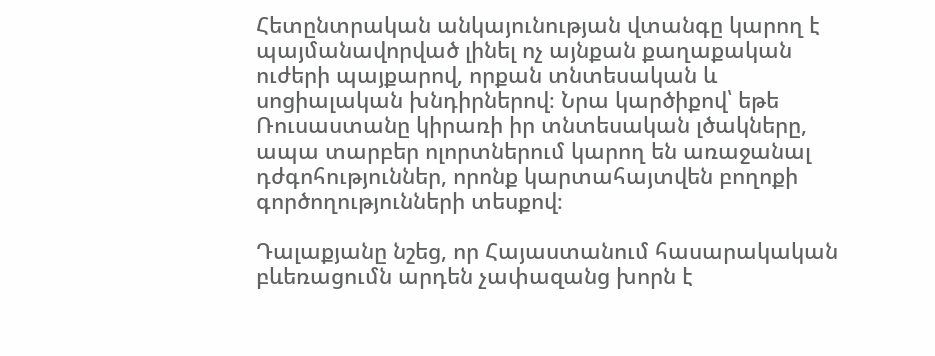Հետընտրական անկայունության վտանգը կարող է պայմանավորված լինել ոչ այնքան քաղաքական ուժերի պայքարով, որքան տնտեսական և սոցիալական խնդիրներով։ Նրա կարծիքով՝ եթե Ռուսաստանը կիրառի իր տնտեսական լծակները, ապա տարբեր ոլորտներում կարող են առաջանալ դժգոհություններ, որոնք կարտահայտվեն բողոքի գործողությունների տեսքով։

Դալաքյանը նշեց, որ Հայաստանում հասարակական բևեռացումն արդեն չափազանց խորն է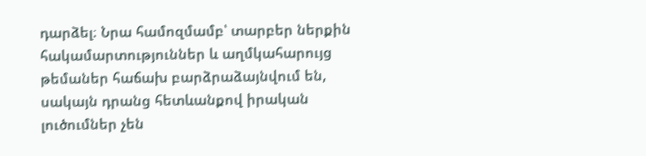դարձել։ Նրա համոզմամբ՝ տարբեր ներքին հակամարտություններ և աղմկահարույց թեմաներ հաճախ բարձրաձայնվում են, սակայն դրանց հետևանքով իրական լուծումներ չեն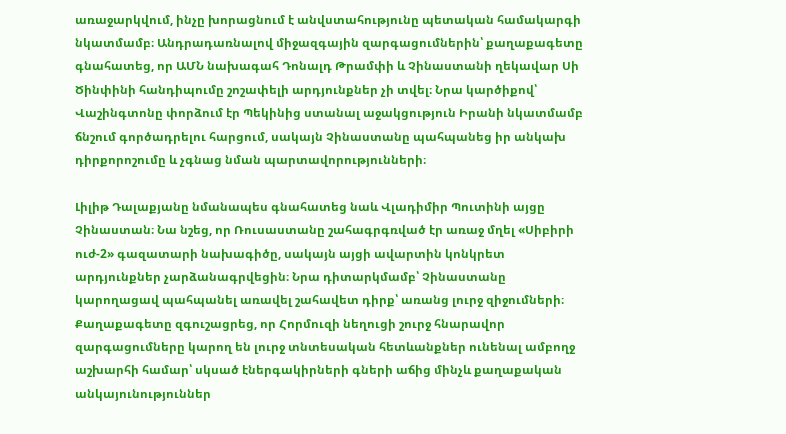առաջարկվում, ինչը խորացնում է անվստահությունը պետական համակարգի նկատմամբ։ Անդրադառնալով միջազգային զարգացումներին՝ քաղաքագետը գնահատեց, որ ԱՄՆ նախագահ Դոնալդ Թրամփի և Չինաստանի ղեկավար Սի Ծինփինի հանդիպումը շոշափելի արդյունքներ չի տվել։ Նրա կարծիքով՝ Վաշինգտոնը փորձում էր Պեկինից ստանալ աջակցություն Իրանի նկատմամբ ճնշում գործադրելու հարցում, սակայն Չինաստանը պահպանեց իր անկախ դիրքորոշումը և չգնաց նման պարտավորությունների։

Լիլիթ Դալաքյանը նմանապես գնահատեց նաև Վլադիմիր Պուտինի այցը Չինաստան։ Նա նշեց, որ Ռուսաստանը շահագրգռված էր առաջ մղել «Սիբիրի ուժ‑2» գազատարի նախագիծը, սակայն այցի ավարտին կոնկրետ արդյունքներ չարձանագրվեցին։ Նրա դիտարկմամբ՝ Չինաստանը կարողացավ պահպանել առավել շահավետ դիրք՝ առանց լուրջ զիջումների։ Քաղաքագետը զգուշացրեց, որ Հորմուզի նեղուցի շուրջ հնարավոր զարգացումները կարող են լուրջ տնտեսական հետևանքներ ունենալ ամբողջ աշխարհի համար՝ սկսած էներգակիրների գների աճից մինչև քաղաքական անկայունություններ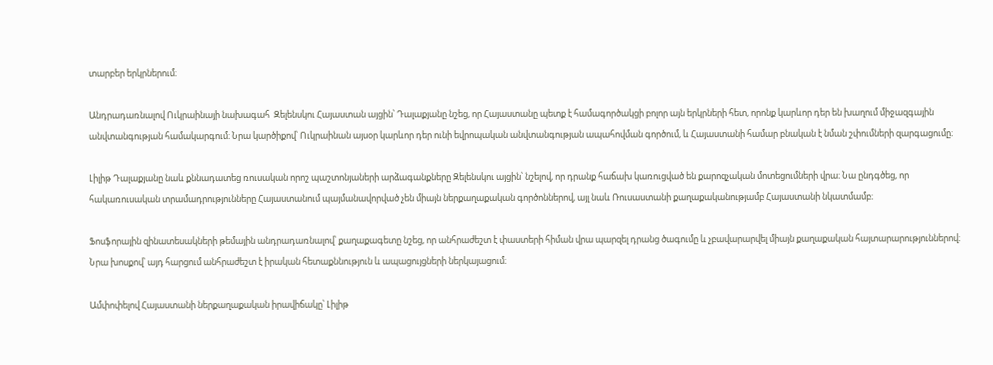տարբեր երկրներում։

Անդրադառնալով Ուկրաինայի նախագահ  Զելենսկու Հայաստան այցին՝ Դալաքյանը նշեց, որ Հայաստանը պետք է համագործակցի բոլոր այն երկրների հետ, որոնք կարևոր դեր են խաղում միջազգային անվտանգության համակարգում։ Նրա կարծիքով՝ Ուկրաինան այսօր կարևոր դեր ունի եվրոպական անվտանգության ապահովման գործում, և Հայաստանի համար բնական է նման շփումների զարգացումը։

Լիլիթ Դալաքյանը նաև քննադատեց ռուսական որոշ պաշտոնյաների արձագանքները Զելենսկու այցին՝ նշելով, որ դրանք հաճախ կառուցված են քարոզչական մոտեցումների վրա։ Նա ընդգծեց, որ հակառուսական տրամադրությունները Հայաստանում պայմանավորված չեն միայն ներքաղաքական գործոններով, այլ նաև Ռուսաստանի քաղաքականությամբ Հայաստանի նկատմամբ։

Ֆոսֆորային զինատեսակների թեմային անդրադառնալով՝ քաղաքագետը նշեց, որ անհրաժեշտ է փաստերի հիման վրա պարզել դրանց ծագումը և չբավարարվել միայն քաղաքական հայտարարություններով։ Նրա խոսքով՝ այդ հարցում անհրաժեշտ է իրական հետաքննություն և ապացույցների ներկայացում։

Ամփոփելով Հայաստանի ներքաղաքական իրավիճակը՝ Լիլիթ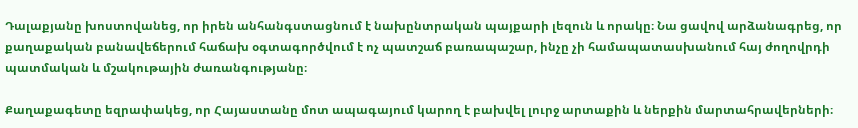Դալաքյանը խոստովանեց, որ իրեն անհանգստացնում է նախընտրական պայքարի լեզուն և որակը։ Նա ցավով արձանագրեց, որ քաղաքական բանավեճերում հաճախ օգտագործվում է ոչ պատշաճ բառապաշար, ինչը չի համապատասխանում հայ ժողովրդի պատմական և մշակութային ժառանգությանը։

Քաղաքագետը եզրափակեց, որ Հայաստանը մոտ ապագայում կարող է բախվել լուրջ արտաքին և ներքին մարտահրավերների։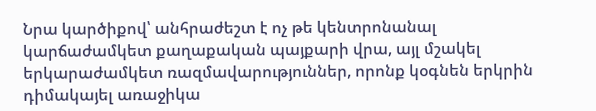Նրա կարծիքով՝ անհրաժեշտ է ոչ թե կենտրոնանալ կարճաժամկետ քաղաքական պայքարի վրա, այլ մշակել երկարաժամկետ ռազմավարություններ, որոնք կօգնեն երկրին դիմակայել առաջիկա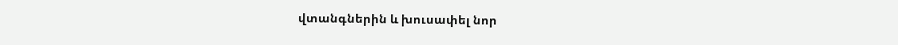վտանգներին և խուսափել նոր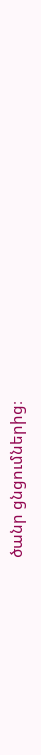ծանր ցնցումներից։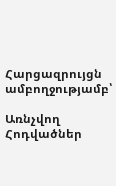Հարցազրույցն ամբողջությամբ՝

Առնչվող Հոդվածներ